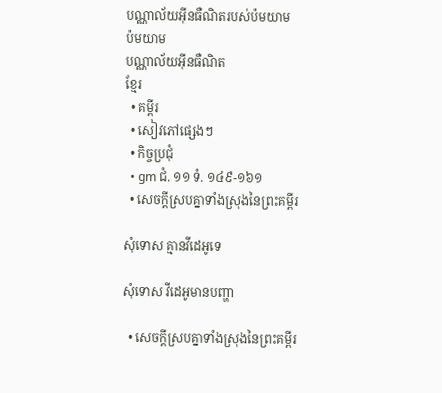បណ្ណាល័យអ៊ីនធឺណិតរបស់ប៉មយាម
ប៉មយាម
បណ្ណាល័យអ៊ីនធឺណិត
ខ្មែរ
  • គម្ពីរ
  • សៀវភៅផ្សេងៗ
  • កិច្ចប្រជុំ
  • gm ជំ. ១១ ទំ. ១៤៩-១៦១
  • សេចក្ដីស្របគ្នាទាំងស្រុងនៃព្រះគម្ពីរ

សុំទោស គ្មានវីដេអូទេ

សុំទោស វីដេអូមានបញ្ហា

  • សេចក្ដីស្របគ្នាទាំងស្រុងនៃព្រះគម្ពីរ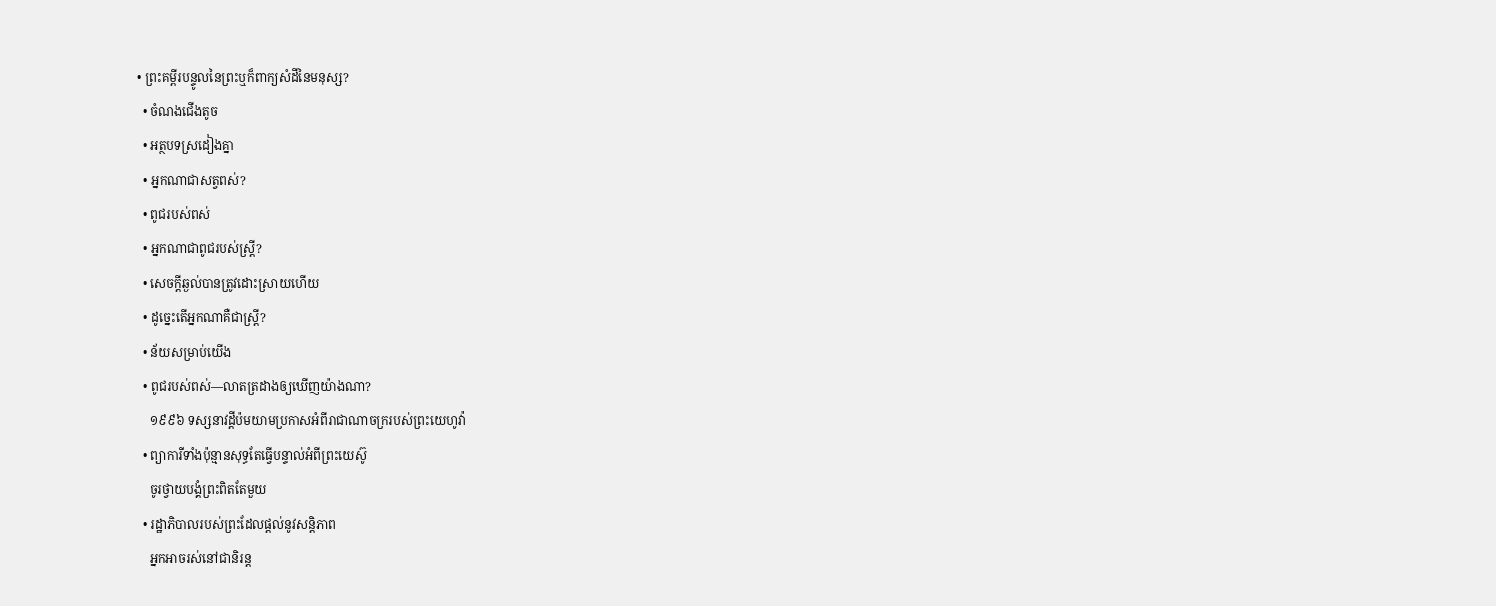• ព្រះគម្ពីរបន្ទូលនៃព្រះឬក៏ពាក្យសំដីនៃមនុស្ស?
  • ចំណងជើងតូច
  • អត្ថបទស្រដៀងគ្នា
  • អ្នកណាជាសត្វពស់?
  • ពូជរបស់ពស់
  • អ្នកណាជាពូជរបស់ស្ត្រី?
  • សេចក្ដីឆ្ងល់បានត្រូវដោះស្រាយហើយ
  • ដូច្នេះតើអ្នកណាគឺជាស្ត្រី?
  • ន័យសម្រាប់យើង
  • ពូជរបស់ពស់—លាតត្រដាងឲ្យឃើញយ៉ាងណា?
    ១៩៩៦ ទស្សនាវដ្ដីប៉មយាមប្រកាសអំពីរាជាណាចក្ររបស់ព្រះយេហូវ៉ា
  • ព្យាការីទាំងប៉ុន្មានសុទ្ធតែធ្វើបន្ទាល់អំពីព្រះយេស៊ូ
    ចូរថ្វាយបង្គំព្រះពិតតែមួយ
  • រដ្ឋាភិបាលរបស់ព្រះដែលផ្ដល់នូវសន្ដិភាព
    អ្នកអាចរស់នៅជានិរន្ត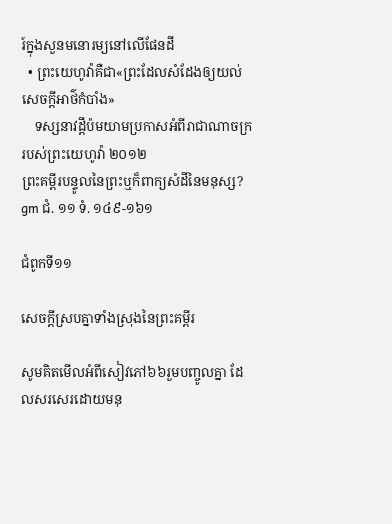រ៍ក្នុងសួនមនោរម្យនៅលើផែនដី
  • ព្រះយេហូវ៉ាគឺជា«ព្រះដែលសំដែងឲ្យយល់សេចក្ដីអាថ៌កំបាំង»
    ទស្សនាវដ្ដីប៉មយាមប្រកាសអំពីរាជាណាចក្ររបស់ព្រះយេហូវ៉ា ២០១២
ព្រះគម្ពីរបន្ទូលនៃព្រះឬក៏ពាក្យសំដីនៃមនុស្ស?
gm ជំ. ១១ ទំ. ១៤៩-១៦១

ជំពូកទី១១

សេចក្ដីស្របគ្នាទាំងស្រុងនៃព្រះគម្ពីរ

សូមគិតមើលអំពីសៀវភៅ៦៦រួមបញ្ចូលគ្នា ដែលសរសេរដោយមនុ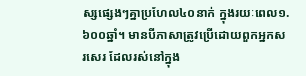ស្សផ្សេងៗគ្នាប្រហែល៤០នាក់ ក្នុងរយៈពេល១.៦០០ឆ្នាំ។ មានបីភាសាត្រូវប្រើដោយពួកអ្នកសរសេរ ដែលរស់នៅក្នុង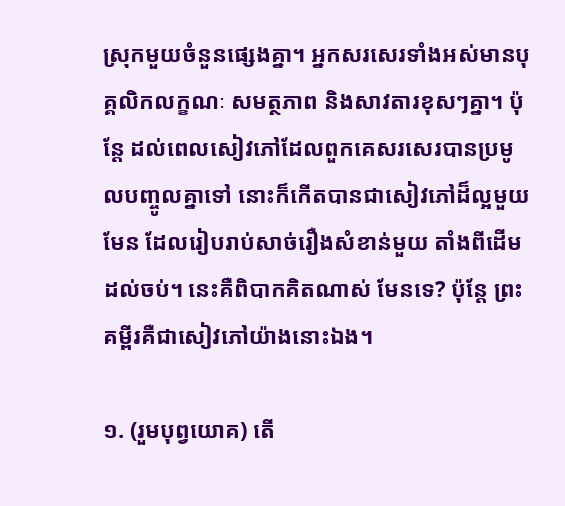ស្រុកមួយចំនួនផ្សេងគ្នា។ អ្នកសរសេរទាំងអស់មានបុគ្គលិកលក្ខណៈ សមត្ថភាព និងសាវតារខុសៗគ្នា។ ប៉ុន្តែ ដល់ពេលសៀវភៅដែលពួកគេសរសេរបានប្រមូលបញ្ចូលគ្នាទៅ នោះក៏កើតបានជាសៀវភៅដ៏ល្អមួយមែន ដែលរៀបរាប់សាច់រឿងសំខាន់មួយ តាំងពីដើមដល់ចប់។ នេះគឺពិបាកគិតណាស់ មែនទេ? ប៉ុន្តែ ព្រះគម្ពីរគឺជាសៀវភៅយ៉ាងនោះឯង។

១. (រួមបុព្វយោគ) តើ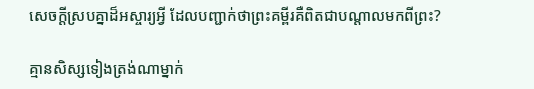សេចក្ដីស្របគ្នាដ៏អស្ចារ្យអ្វី ដែលបញ្ជាក់ថាព្រះគម្ពីរគឺពិតជាបណ្ដាលមកពីព្រះ?

គ្មានសិស្សទៀងត្រង់ណាម្នាក់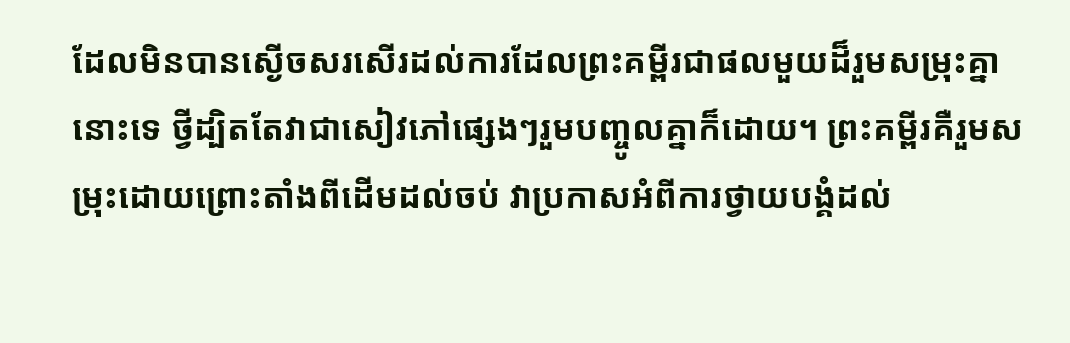ដែលមិនបានស្ងើចសរសើរដល់ការដែលព្រះគម្ពីរជាផលមួយដ៏រួមសម្រុះគ្នានោះទេ ថ្វីដ្បិតតែវាជាសៀវភៅផ្សេងៗរួមបញ្ចូលគ្នាក៏ដោយ។ ព្រះគម្ពីរគឺរួមសម្រុះដោយព្រោះតាំងពីដើមដល់ចប់ វាប្រកាសអំពីការថ្វាយបង្គំដល់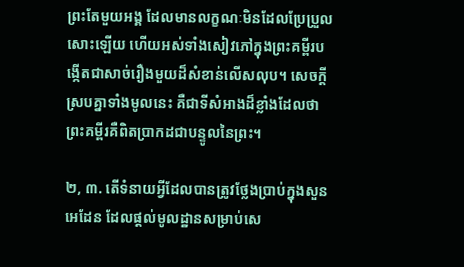ព្រះតែមួយអង្គ ដែលមានលក្ខណៈមិនដែលប្រែប្រួលសោះឡើយ ហើយអស់ទាំងសៀវភៅក្នុងព្រះគម្ពីរបង្កើតជាសាច់រឿងមួយដ៏សំខាន់លើសលុប។ សេចក្ដីស្របគ្នាទាំងមូលនេះ គឺជាទីសំអាងដ៏ខ្លាំងដែលថា ព្រះគម្ពីរគឺពិតប្រាកដជាបន្ទូលនៃព្រះ។

២, ៣. តើទំនាយអ្វីដែលបានត្រូវថ្លែងប្រាប់ក្នុងសួនអេដែន ដែលផ្ដល់មូលដ្ឋានសម្រាប់សេ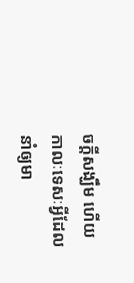ចក្ដីសង្ឃឹម ហើយកាលៈទេសៈអ្វីដែលនាំឲ្យមា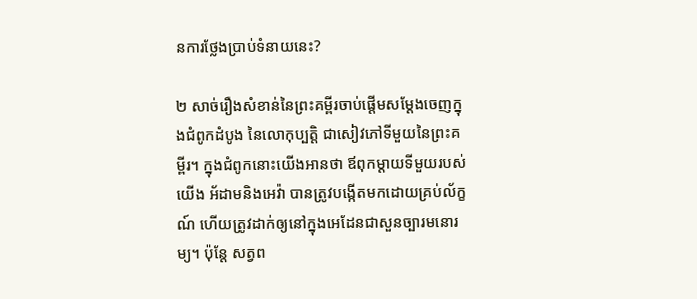នការថ្លែងប្រាប់ទំនាយនេះ?

២ សាច់រឿងសំខាន់នៃព្រះគម្ពីរចាប់ផ្ដើមសម្ដែងចេញក្នុងជំពូកដំបូង នៃលោកុប្បត្តិ ជាសៀវភៅទីមួយនៃព្រះគម្ពីរ។ ក្នុងជំពូកនោះយើងអានថា ឪពុកម្ដាយទីមួយរបស់យើង អ័ដាមនិងអេវ៉ា បានត្រូវបង្កើតមកដោយគ្រប់ល័ក្ខណ៍ ហើយត្រូវដាក់ឲ្យនៅក្នុងអេដែនជាសួនច្បារមនោរម្យ។ ប៉ុន្តែ សត្វព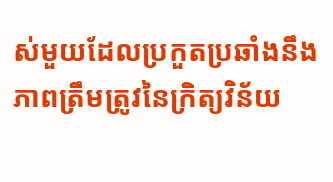ស់មួយដែលប្រកួតប្រឆាំងនឹងភាពត្រឹមត្រូវនៃក្រិត្យវិន័យ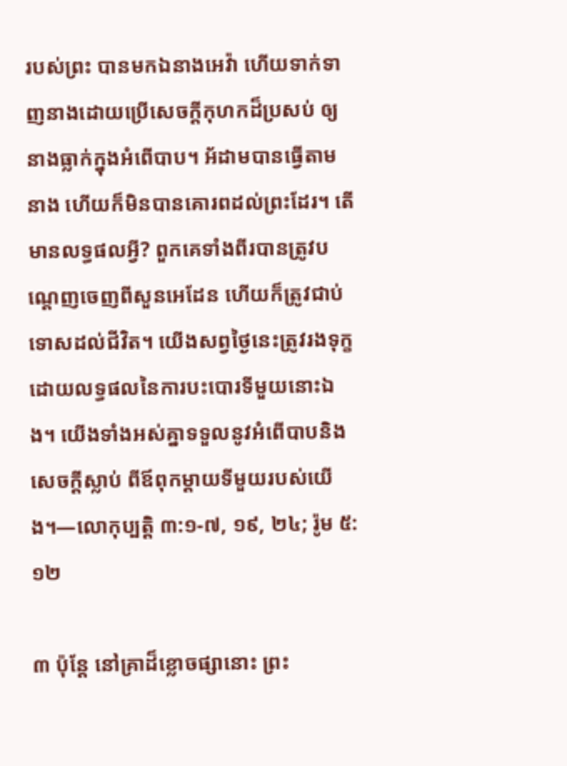របស់ព្រះ បានមកឯនាងអេវ៉ា ហើយទាក់ទាញនាងដោយប្រើសេចក្ដីកុហកដ៏ប្រសប់ ឲ្យនាងធ្លាក់ក្នុងអំពើបាប។ អ័ដាមបានធ្វើតាមនាង ហើយក៏មិនបានគោរពដល់ព្រះដែរ។ តើមានលទ្ធផលអ្វី? ពួកគេទាំងពីរបានត្រូវបណ្ដេញចេញពីសួនអេដែន ហើយក៏ត្រូវជាប់ទោសដល់ជីវិត។ យើងសព្វថ្ងៃនេះត្រូវរងទុក្ខដោយលទ្ធផលនៃការបះបោរទីមួយនោះឯង។ យើងទាំងអស់គ្នាទទួលនូវអំពើបាបនិងសេចក្ដីស្លាប់ ពីឪពុកម្ដាយទីមួយរបស់យើង។—លោកុប្បត្តិ ៣:១-៧, ១៩, ២៤; រ៉ូម ៥:១២

៣ ប៉ុន្តែ នៅគ្រាដ៏ខ្លោចផ្សានោះ ព្រះ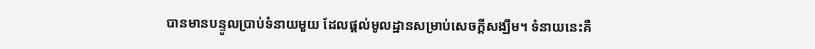បានមានបន្ទូលប្រាប់ទំនាយមួយ ដែលផ្ដល់មូលដ្ឋានសម្រាប់សេចក្ដីសង្ឃឹម។ ទំនាយនេះគឺ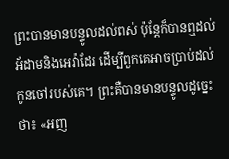ព្រះបានមានបន្ទូលដល់ពស់ ប៉ុន្តែក៏បានឮដល់អ័ដាមនិងអេវ៉ាដែរ ដើម្បីពួកគេអាចប្រាប់ដល់កូនចៅរបស់គេ។ ព្រះគឺបានមានបន្ទូលដូច្នេះថា៖ «អញ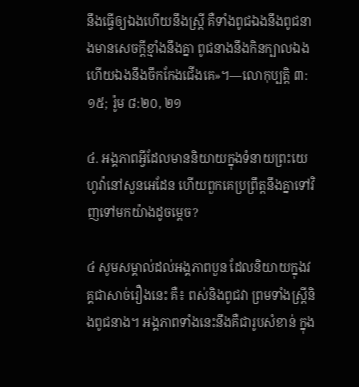នឹងធ្វើឲ្យឯងហើយនឹងស្ត្រី គឺទាំងពូជឯងនឹងពូជនាងមានសេចក្ដីខ្មាំងនឹងគ្នា ពូជនាងនឹងកិនក្បាលឯង ហើយឯងនឹងចឹកកែងជើងគេ»។—លោកុប្បត្តិ ៣:១៥; រ៉ូម ៨:២០, ២១

៤. អង្គភាពអ្វីដែលមាននិយាយក្នុងទំនាយព្រះយេហូវ៉ានៅសួនអេដែន ហើយពួកគេប្រព្រឹត្តនឹងគ្នាទៅវិញទៅមកយ៉ាងដូចម្ដេច?

៤ សូមសម្គាល់ដល់អង្គភាពបួន ដែលនិយាយក្នុងវគ្គជាសាច់រឿងនេះ គឺ៖ ពស់និងពូជវា ព្រមទាំងស្ត្រីនិងពូជនាង។ អង្គភាពទាំងនេះនឹងគឺជារូបសំខាន់ ក្នុង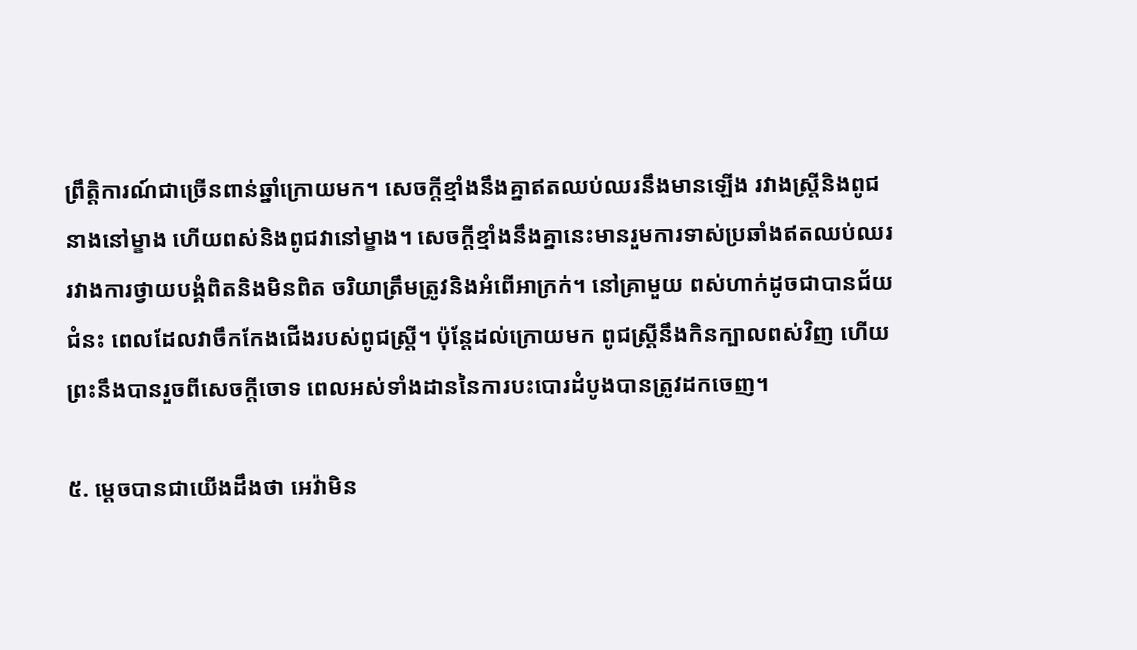ព្រឹត្ដិការណ៍ជាច្រើនពាន់ឆ្នាំក្រោយមក។ សេចក្ដីខ្មាំងនឹងគ្នាឥតឈប់ឈរនឹងមានឡើង រវាងស្ត្រីនិងពូជនាងនៅម្ខាង ហើយពស់និងពូជវានៅម្ខាង។ សេចក្ដីខ្មាំងនឹងគ្នានេះមានរួមការទាស់ប្រឆាំងឥតឈប់ឈរ រវាងការថ្វាយបង្គំពិតនិងមិនពិត ចរិយាត្រឹមត្រូវនិងអំពើអាក្រក់។ នៅគ្រាមួយ ពស់ហាក់ដូចជាបានជ័យជំនះ ពេលដែលវាចឹកកែងជើងរបស់ពូជស្ត្រី។ ប៉ុន្តែដល់ក្រោយមក ពូជស្ត្រីនឹងកិនក្បាលពស់វិញ ហើយព្រះនឹងបានរួចពីសេចក្ដីចោទ ពេលអស់ទាំងដាននៃការបះបោរដំបូងបានត្រូវដកចេញ។

៥. ម្ដេចបានជាយើងដឹងថា អេវ៉ាមិន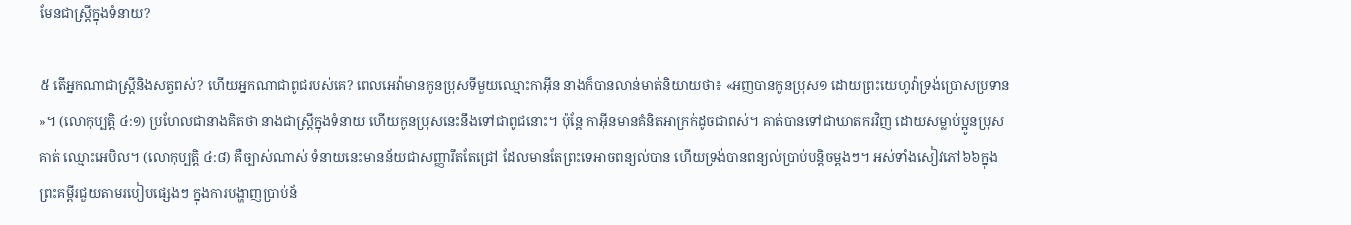មែនជាស្ត្រីក្នុងទំនាយ?

៥ តើអ្នកណាជាស្ត្រីនិងសត្វពស់? ហើយអ្នកណាជាពូជរបស់គេ? ពេលអេវ៉ាមានកូនប្រុសទីមួយឈ្មោះកាអ៊ីន នាងក៏បានលាន់មាត់និយាយថា៖ «អញបានកូនប្រុស១ ដោយព្រះយេហូវ៉ាទ្រង់ប្រោសប្រទាន»។ (លោកុប្បត្តិ ៤:១) ប្រហែលជានាងគិតថា នាងជាស្ត្រីក្នុងទំនាយ ហើយកូនប្រុសនេះនឹងទៅជាពូជនោះ។ ប៉ុន្តែ កាអ៊ីនមានគំនិតអាក្រក់ដូចជាពស់។ គាត់បានទៅជាឃាតករវិញ ដោយសម្លាប់ប្អូនប្រុសគាត់ ឈ្មោះអេបិល។ (លោកុប្បត្តិ ៤:៨) គឺច្បាស់ណាស់ ទំនាយនេះមានន័យជាសញ្ញារឹតតែជ្រៅ ដែលមានតែព្រះទេអាចពន្យល់បាន ហើយទ្រង់បានពន្យល់ប្រាប់បន្ដិចម្ដងៗ។ អស់ទាំងសៀវភៅ៦៦ក្នុងព្រះគម្ពីរជួយតាមរបៀបផ្សេងៗ ក្នុងការបង្ហាញប្រាប់ន័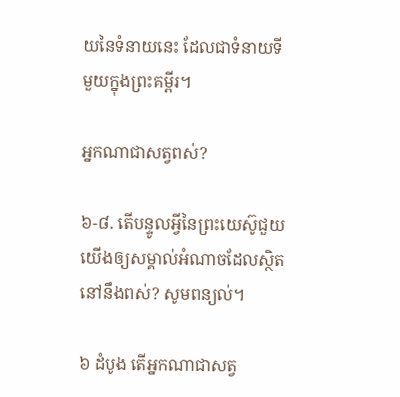យនៃទំនាយនេះ ដែលជាទំនាយទីមួយក្នុងព្រះគម្ពីរ។

អ្នកណាជាសត្វពស់?

៦-៨. តើបន្ទូលអ្វីនៃព្រះយេស៊ូជួយយើងឲ្យសម្គាល់អំណាចដែលស្ថិតនៅនឹងពស់? សូមពន្យល់។

៦ ដំបូង តើអ្នកណាជាសត្វ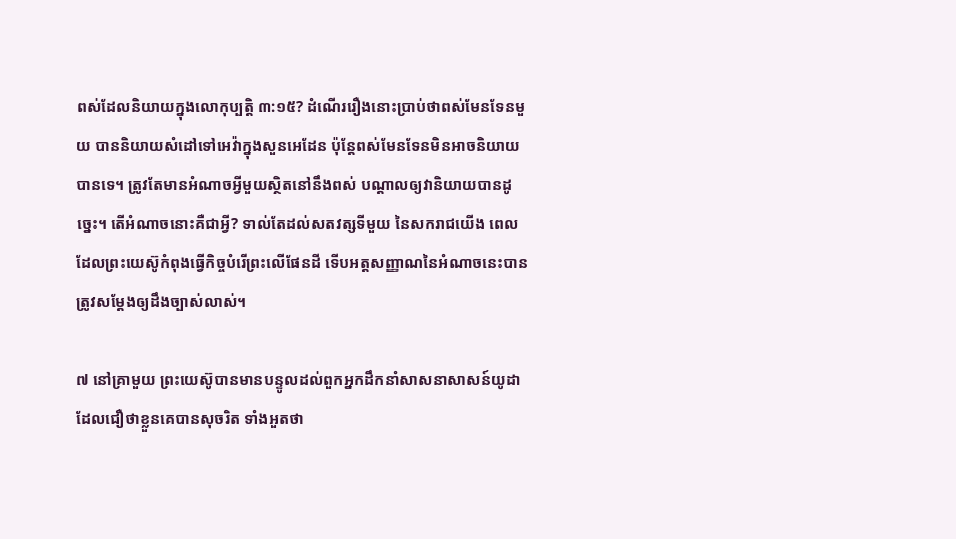ពស់ដែលនិយាយក្នុងលោកុប្បត្តិ ៣:១៥? ដំណើររឿងនោះប្រាប់ថាពស់មែនទែនមួយ បាននិយាយសំដៅទៅអេវ៉ាក្នុងសួនអេដែន ប៉ុន្តែពស់មែនទែនមិនអាចនិយាយបានទេ។ ត្រូវតែមានអំណាចអ្វីមួយស្ថិតនៅនឹងពស់ បណ្ដាលឲ្យវានិយាយបានដូច្នេះ។ តើអំណាចនោះគឺជាអ្វី? ទាល់តែដល់សតវត្សទីមួយ នៃសករាជយើង ពេលដែលព្រះយេស៊ូកំពុងធ្វើកិច្ចបំរើព្រះលើផែនដី ទើបអត្តសញ្ញាណនៃអំណាចនេះបានត្រូវសម្ដែងឲ្យដឹងច្បាស់លាស់។

៧ នៅគ្រាមួយ ព្រះយេស៊ូបានមានបន្ទូលដល់ពួកអ្នកដឹកនាំសាសនាសាសន៍យូដា ដែលជឿថាខ្លួនគេបានសុចរិត ទាំងអួតថា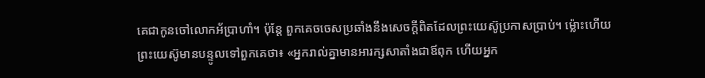គេជាកូនចៅលោកអ័ប្រាហាំ។ ប៉ុន្តែ ពួកគេចចេសប្រឆាំងនឹងសេចក្ដីពិតដែលព្រះយេស៊ូប្រកាសប្រាប់។ ម្ល៉ោះហើយព្រះយេស៊ូមានបន្ទូលទៅពួកគេថា៖ «អ្នករាល់គ្នាមានអារក្សសាតាំងជាឪពុក ហើយអ្នក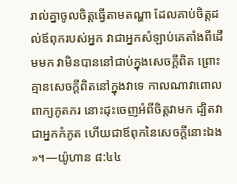រាល់គ្នាចូលចិត្តធ្វើតាមតណ្ហា ដែលគាប់ចិត្តដល់ឪពុករបស់អ្នក វាជាអ្នកសំឡាប់គេតាំងពីដើមមក វាមិនបាននៅជាប់ក្នុងសេចក្ដីពិត ព្រោះគ្មានសេចក្ដីពិតនៅក្នុងវាទេ កាលណាវាពោលពាក្យភូតភរ នោះដុះចេញអំពីចិត្តវាមក ដ្បិតវាជាអ្នកកំភូត ហើយជាឪពុកនៃសេចក្ដីនោះឯង»។—យ៉ូហាន ៨:៤៤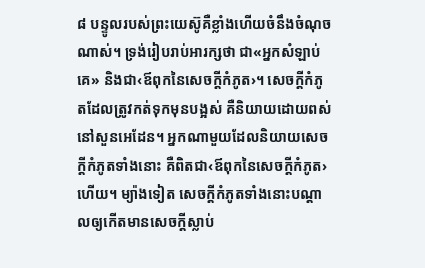៨ បន្ទូលរបស់ព្រះយេស៊ូគឺខ្លាំងហើយចំនឹងចំណុចណាស់។ ទ្រង់រៀបរាប់អារក្សថា ជា«អ្នកសំឡាប់គេ» និងជា‹ឪពុកនៃសេចក្ដីកំភូត›។ សេចក្ដីកំភូតដែលត្រូវកត់ទុកមុនបង្អស់ គឺនិយាយដោយពស់នៅសួនអេដែន។ អ្នកណាមួយដែលនិយាយសេចក្ដីកំភូតទាំងនោះ គឺពិតជា‹ឪពុកនៃសេចក្ដីកំភូត›ហើយ។ ម្យ៉ាងទៀត សេចក្ដីកំភូតទាំងនោះបណ្ដាលឲ្យកើតមានសេចក្ដីស្លាប់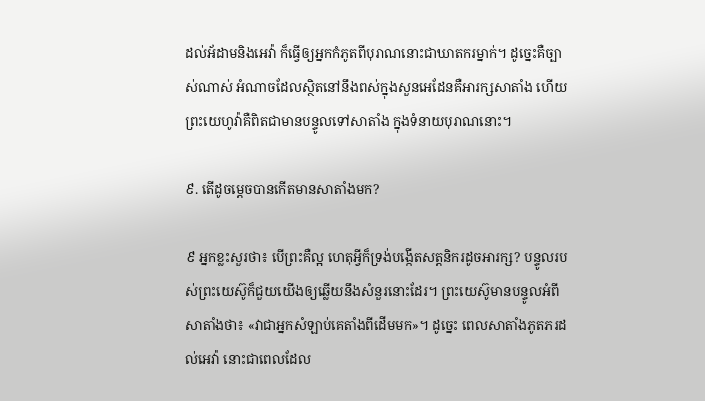ដល់អ័ដាមនិងអេវ៉ា ក៏ធ្វើឲ្យអ្នកកំភូតពីបុរាណនោះជាឃាតករម្នាក់។ ដូច្នេះគឺច្បាស់ណាស់ អំណាចដែលស្ថិតនៅនឹងពស់ក្នុងសួនអេដែនគឺអារក្សសាតាំង ហើយព្រះយេហូវ៉ាគឺពិតជាមានបន្ទូលទៅសាតាំង ក្នុងទំនាយបុរាណនោះ។

៩. តើដូចម្ដេចបានកើតមានសាតាំងមក?

៩ អ្នកខ្លះសួរថា៖ បើព្រះគឺល្អ ហេតុអ្វីក៏ទ្រង់បង្កើតសត្តនិករដូចអារក្ស? បន្ទូលរបស់ព្រះយេស៊ូក៏ជួយយើងឲ្យឆ្លើយនឹងសំនួរនោះដែរ។ ព្រះយេស៊ូមានបន្ទូលអំពីសាតាំងថា៖ «វាជាអ្នកសំឡាប់គេតាំងពីដើមមក»។ ដូច្នេះ ពេលសាតាំងភូតភរដល់អេវ៉ា នោះជាពេលដែល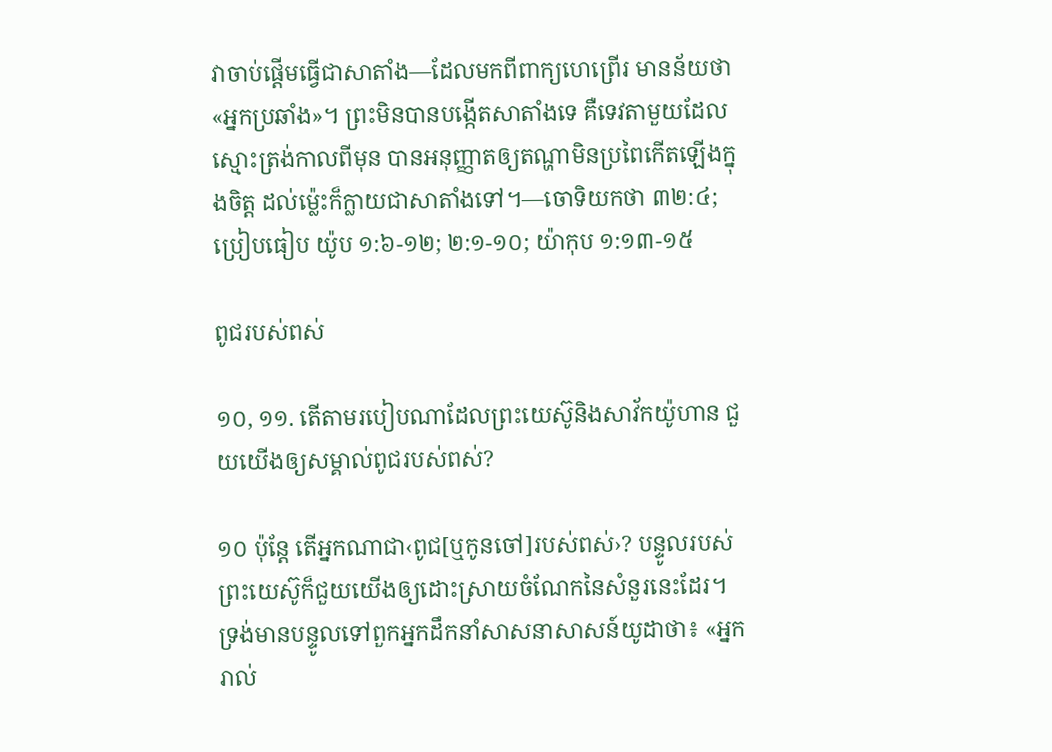វាចាប់ផ្ដើមធ្វើជាសាតាំង—ដែលមកពីពាក្យហេព្រើរ មានន័យថា«អ្នកប្រឆាំង»។ ព្រះមិនបានបង្កើតសាតាំងទេ គឺទេវតាមួយដែលស្មោះត្រង់កាលពីមុន បានអនុញ្ញាតឲ្យតណ្ហាមិនប្រពៃកើតឡើងក្នុងចិត្ត ដល់ម្ល៉េះក៏ក្លាយជាសាតាំងទៅ។—ចោទិយកថា ៣២:៤; ប្រៀបធៀប យ៉ូប ១:៦-១២; ២:១-១០; យ៉ាកុប ១:១៣-១៥

ពូជរបស់ពស់

១០, ១១. តើតាមរបៀបណាដែលព្រះយេស៊ូនិងសាវ័កយ៉ូហាន ជួយយើងឲ្យសម្គាល់ពូជរបស់ពស់?

១០ ប៉ុន្តែ តើអ្នកណាជា‹ពូជ[ឬកូនចៅ]របស់ពស់›? បន្ទូលរបស់ព្រះយេស៊ូក៏ជួយយើងឲ្យដោះស្រាយចំណែកនៃសំនួរនេះដែរ។ ទ្រង់មានបន្ទូលទៅពួកអ្នកដឹកនាំសាសនាសាសន៍យូដាថា៖ «អ្នករាល់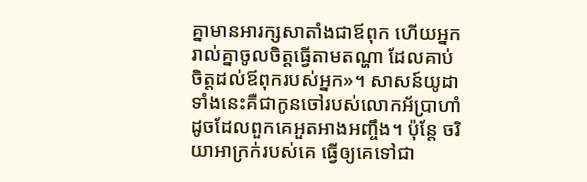គ្នាមានអារក្សសាតាំងជាឪពុក ហើយអ្នករាល់គ្នាចូលចិត្តធ្វើតាមតណ្ហា ដែលគាប់ចិត្តដល់ឪពុករបស់អ្នក»។ សាសន៍យូដាទាំងនេះគឺជាកូនចៅរបស់លោកអ័ប្រាហាំ ដូចដែលពួកគេអួតអាងអញ្ចឹង។ ប៉ុន្តែ ចរិយាអាក្រក់របស់គេ ធ្វើឲ្យគេទៅជា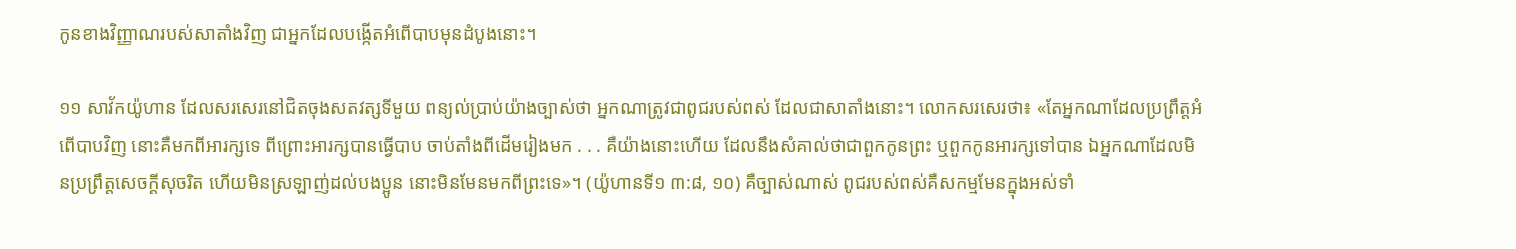កូនខាងវិញ្ញាណរបស់សាតាំងវិញ ជាអ្នកដែលបង្កើតអំពើបាបមុនដំបូងនោះ។

១១ សាវ័កយ៉ូហាន ដែលសរសេរនៅជិតចុងសតវត្សទីមួយ ពន្យល់ប្រាប់យ៉ាងច្បាស់ថា អ្នកណាត្រូវជាពូជរបស់ពស់ ដែលជាសាតាំងនោះ។ លោកសរសេរថា៖ «តែអ្នកណាដែលប្រព្រឹត្តអំពើបាបវិញ នោះគឺមកពីអារក្សទេ ពីព្រោះអារក្សបានធ្វើបាប ចាប់តាំងពីដើមរៀងមក . . . គឺយ៉ាងនោះហើយ ដែលនឹងសំគាល់ថាជាពួកកូនព្រះ ឬពួកកូនអារក្សទៅបាន ឯអ្នកណាដែលមិនប្រព្រឹត្តសេចក្ដីសុចរិត ហើយមិនស្រឡាញ់ដល់បងប្អូន នោះមិនមែនមកពីព្រះទេ»។ (យ៉ូហានទី១ ៣:៨, ១០) គឺច្បាស់ណាស់ ពូជរបស់ពស់គឺសកម្មមែនក្នុងអស់ទាំ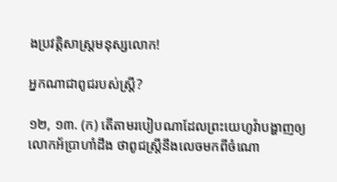ងប្រវត្ដិសាស្ត្រមនុស្សលោក!

អ្នកណាជាពូជរបស់ស្ត្រី?

១២, ១៣. (ក) តើតាមរបៀបណាដែលព្រះយេហូវ៉ាបង្ហាញឲ្យលោកអ័ប្រាហាំដឹង ថាពូជស្ត្រីនឹងលេចមកពីចំណោ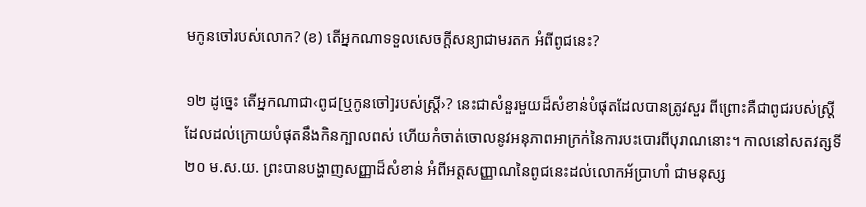មកូនចៅរបស់លោក? (ខ) តើអ្នកណាទទួលសេចក្ដីសន្យាជាមរតក អំពីពូជនេះ?

១២ ដូច្នេះ តើអ្នកណាជា‹ពូជ[ឬកូនចៅ]របស់ស្ត្រី›? នេះជាសំនួរមួយដ៏សំខាន់បំផុតដែលបានត្រូវសួរ ពីព្រោះគឺជាពូជរបស់ស្ត្រី ដែលដល់ក្រោយបំផុតនឹងកិនក្បាលពស់ ហើយកំចាត់ចោលនូវអនុភាពអាក្រក់នៃការបះបោរពីបុរាណនោះ។ កាលនៅសតវត្សទី២០ ម.ស.យ. ព្រះបានបង្ហាញសញ្ញាដ៏សំខាន់ អំពីអត្តសញ្ញាណនៃពូជនេះដល់លោកអ័ប្រាហាំ ជាមនុស្ស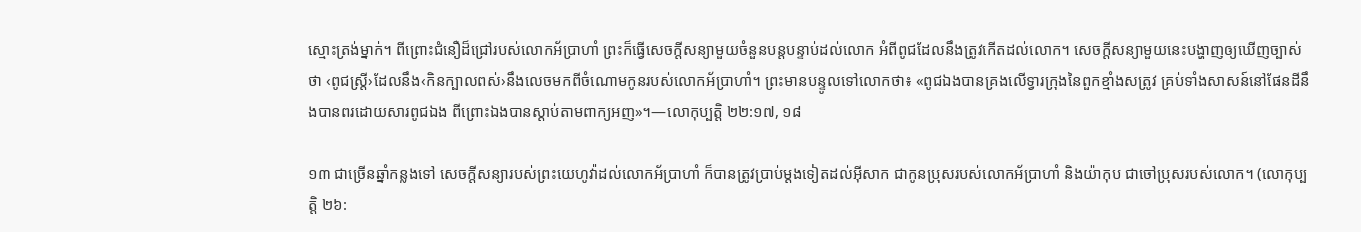ស្មោះត្រង់ម្នាក់។ ពីព្រោះជំនឿដ៏ជ្រៅរបស់លោកអ័ប្រាហាំ ព្រះក៏ធ្វើសេចក្ដីសន្យាមួយចំនួនបន្តបន្ទាប់ដល់លោក អំពីពូជដែលនឹងត្រូវកើតដល់លោក។ សេចក្ដីសន្យាមួយនេះបង្ហាញឲ្យឃើញច្បាស់ថា ‹ពូជស្ត្រី›ដែលនឹង‹កិនក្បាលពស់›នឹងលេចមកពីចំណោមកូនរបស់លោកអ័ប្រាហាំ។ ព្រះមានបន្ទូលទៅលោកថា៖ «ពូជឯងបានគ្រងលើទ្វារក្រុងនៃពួកខ្មាំងសត្រូវ គ្រប់ទាំងសាសន៍នៅផែនដីនឹងបានពរដោយសារពូជឯង ពីព្រោះឯងបានស្ដាប់តាមពាក្យអញ»។—លោកុប្បត្តិ ២២:១៧, ១៨

១៣ ជាច្រើនឆ្នាំកន្លងទៅ សេចក្ដីសន្យារបស់ព្រះយេហូវ៉ាដល់លោកអ័ប្រាហាំ ក៏បានត្រូវប្រាប់ម្ដងទៀតដល់អ៊ីសាក ជាកូនប្រុសរបស់លោកអ័ប្រាហាំ និងយ៉ាកុប ជាចៅប្រុសរបស់លោក។ (លោកុប្បត្តិ ២៦: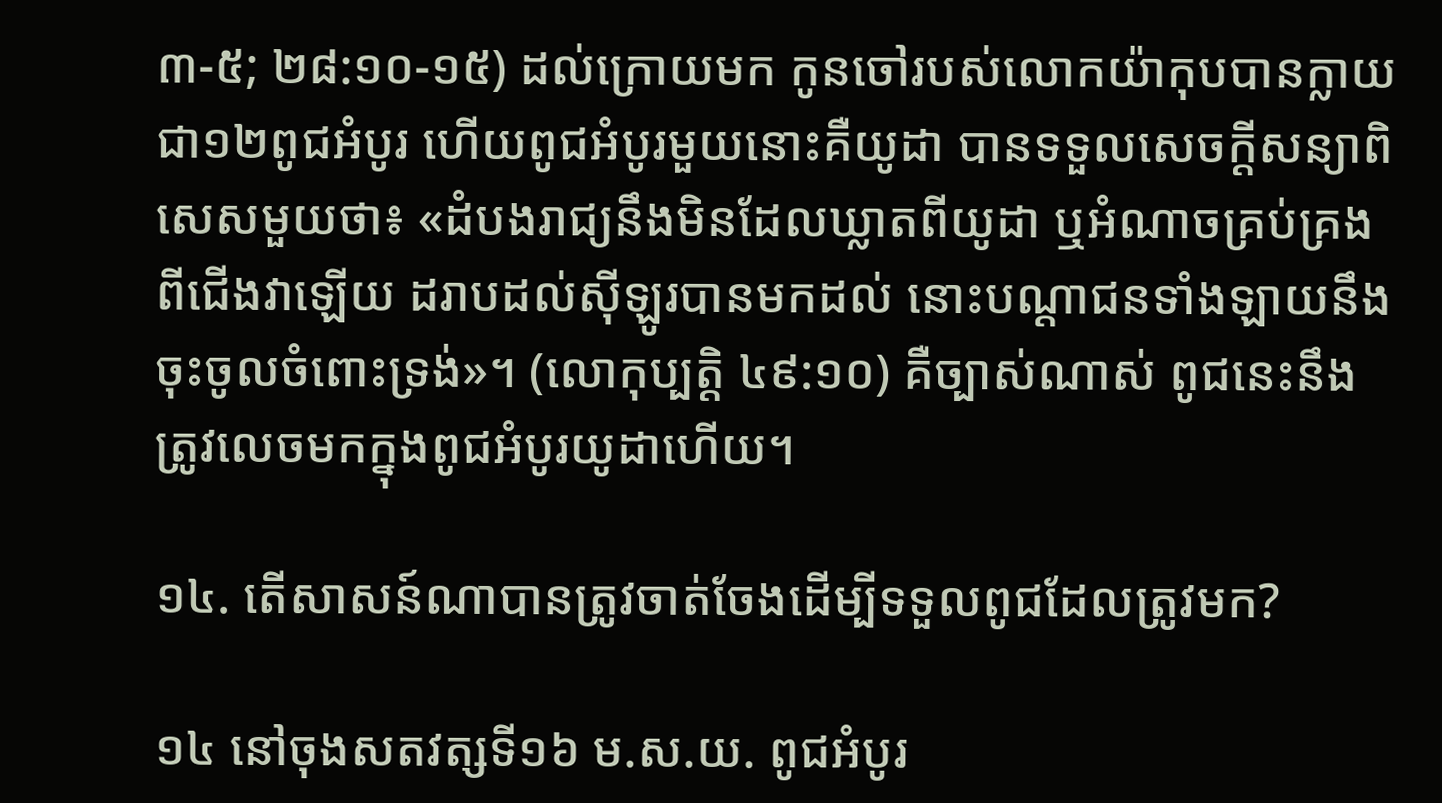៣-៥; ២៨:១០-១៥) ដល់ក្រោយមក កូនចៅរបស់លោកយ៉ាកុបបានក្លាយជា១២ពូជអំបូរ ហើយពូជអំបូរមួយនោះគឺយូដា បានទទួលសេចក្ដីសន្យាពិសេសមួយថា៖ «ដំបងរាជ្យនឹងមិនដែលឃ្លាតពីយូដា ឬអំណាចគ្រប់គ្រងពីជើងវាឡើយ ដរាបដល់ស៊ីឡូរបានមកដល់ នោះបណ្ដាជនទាំងឡាយនឹងចុះចូលចំពោះទ្រង់»។ (លោកុប្បត្តិ ៤៩:១០) គឺច្បាស់ណាស់ ពូជនេះនឹងត្រូវលេចមកក្នុងពូជអំបូរយូដាហើយ។

១៤. តើសាសន៍ណាបានត្រូវចាត់ចែងដើម្បីទទួលពូជដែលត្រូវមក?

១៤ នៅចុងសតវត្សទី១៦ ម.ស.យ. ពូជអំបូរ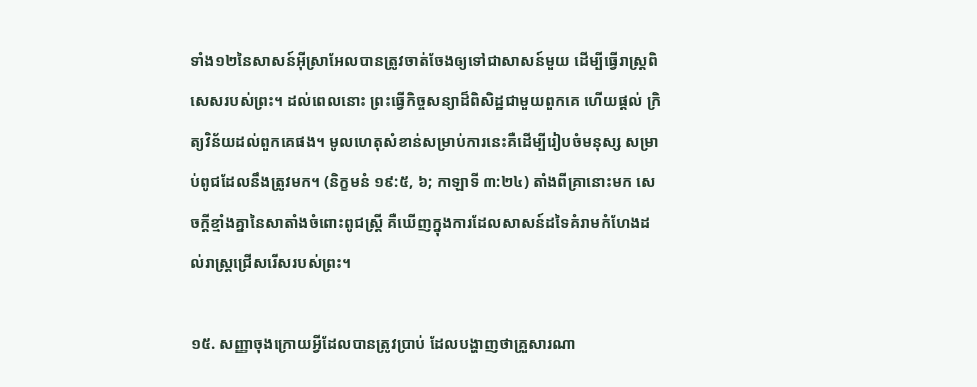ទាំង១២នៃសាសន៍អ៊ីស្រាអែលបានត្រូវចាត់ចែងឲ្យទៅជាសាសន៍មួយ ដើម្បីធ្វើរាស្ត្រពិសេសរបស់ព្រះ។ ដល់ពេលនោះ ព្រះធ្វើកិច្ចសន្យាដ៏ពិសិដ្ឋជាមួយពួកគេ ហើយផ្ដល់ ក្រិត្យវិន័យដល់ពួកគេផង។ មូលហេតុសំខាន់សម្រាប់ការនេះគឺដើម្បីរៀបចំមនុស្ស សម្រាប់ពូជដែលនឹងត្រូវមក។ (និក្ខមនំ ១៩:៥, ៦; កាឡាទី ៣:២៤) តាំងពីគ្រានោះមក សេចក្ដីខ្មាំងគ្នានៃសាតាំងចំពោះពូជស្ត្រី គឺឃើញក្នុងការដែលសាសន៍ដទៃគំរាមកំហែងដល់រាស្ត្រជ្រើសរើសរបស់ព្រះ។

១៥. សញ្ញាចុងក្រោយអ្វីដែលបានត្រូវប្រាប់ ដែលបង្ហាញថាគ្រួសារណា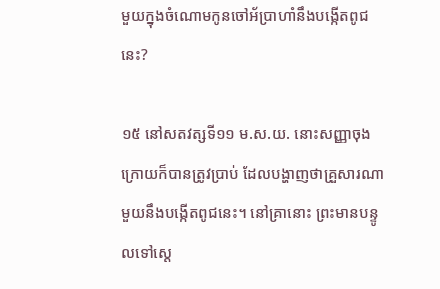មួយក្នុងចំណោមកូនចៅអ័ប្រាហាំនឹងបង្កើតពូជនេះ?

១៥ នៅសតវត្សទី១១ ម.ស.យ. នោះសញ្ញាចុងក្រោយក៏បានត្រូវប្រាប់ ដែលបង្ហាញថាគ្រួសារណាមួយនឹងបង្កើតពូជនេះ។ នៅគ្រានោះ ព្រះមានបន្ទូលទៅស្តេ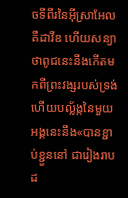ចទីពីរនៃអ៊ីស្រាអែល គឺដាវីឌ ហើយសន្យាថាពូជនេះនឹងកើតមកពីព្រះវង្សរបស់ទ្រង់ ហើយបល្ល័ង្កនៃមួយអង្គនេះនឹង«បានខ្ជាប់ខ្ជួននៅ ជារៀងរាបដ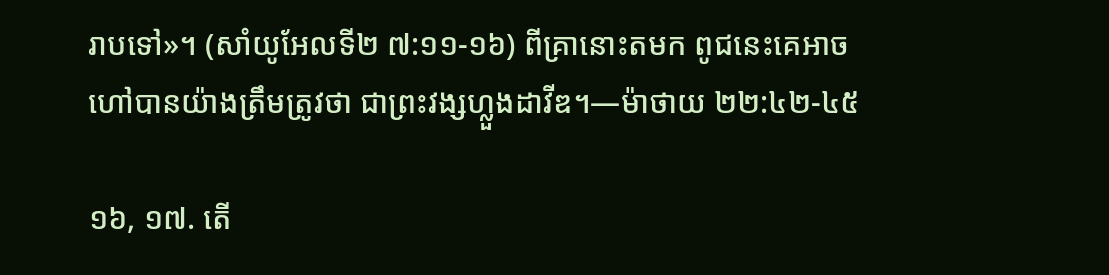រាបទៅ»។ (សាំយូអែលទី២ ៧:១១-១៦) ពីគ្រានោះតមក ពូជនេះគេអាចហៅបានយ៉ាងត្រឹមត្រូវថា ជាព្រះវង្សហ្លួងដាវីឌ។—ម៉ាថាយ ២២:៤២-៤៥

១៦, ១៧. តើ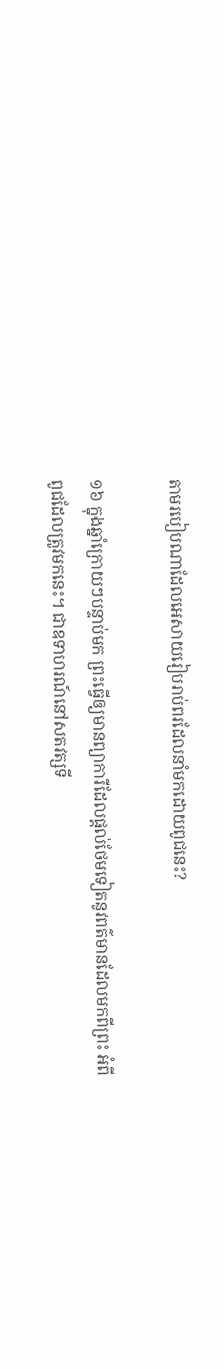តាមរបៀបណាដែលអេសាយរៀបរាប់ពរដែលនាំមកដោយពូជនេះ?

១៦ ក្នុងឆ្នាំក្រោយៗបន្ទាប់មក ព្រះធ្វើឲ្យមានព្យាការីដែលផ្ដល់ថែមទៀតនូវពត៌មានដែលមកពីព្រះ អំពីពូជដែលត្រូវមកនេះ។ ជាឧទាហរណ៍នៅសតវត្សទី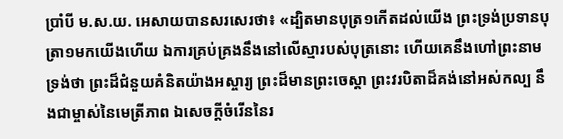ប្រាំបី ម.ស.យ. អេសាយបានសរសេរថា៖ «ដ្បិតមានបុត្រ១កើតដល់យើង ព្រះទ្រង់ប្រទានបុត្រា១មកយើងហើយ ឯការគ្រប់គ្រងនឹងនៅលើស្មារបស់បុត្រនោះ ហើយគេនឹងហៅព្រះនាមទ្រង់ថា ព្រះដ៏ជំនួយគំនិតយ៉ាងអស្ចារ្យ ព្រះដ៏មានព្រះចេស្ដា ព្រះវរបិតាដ៏គង់នៅអស់កល្ប នឹងជាម្ចាស់នៃមេត្រីភាព ឯសេចក្ដីចំរើននៃរ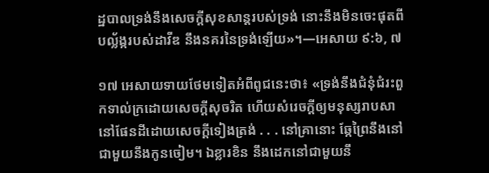ដ្ឋបាលទ្រង់នឹងសេចក្ដីសុខសាន្តរបស់ទ្រង់ នោះនឹងមិនចេះផុតពីបល្ល័ង្ករបស់ដាវីឌ នឹងនគរនៃទ្រង់ឡើយ»។—អេសាយ ៩:៦, ៧

១៧ អេសាយទាយថែមទៀតអំពីពូជនេះថា៖ «ទ្រង់នឹងជំនុំជំរះពួកទាល់ក្រដោយសេចក្ដីសុចរិត ហើយសំរេចក្ដីឲ្យមនុស្សរាបសានៅផែនដីដោយសេចក្ដីទៀងត្រង់ . . . នៅគ្រានោះ ឆ្កែព្រៃនឹងនៅជាមួយនឹងកូនចៀម។ ឯខ្លារខិន នឹងដេកនៅជាមួយនឹ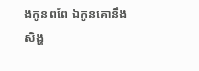ងកូនពពែ ឯកូនគោនឹងសិង្ហ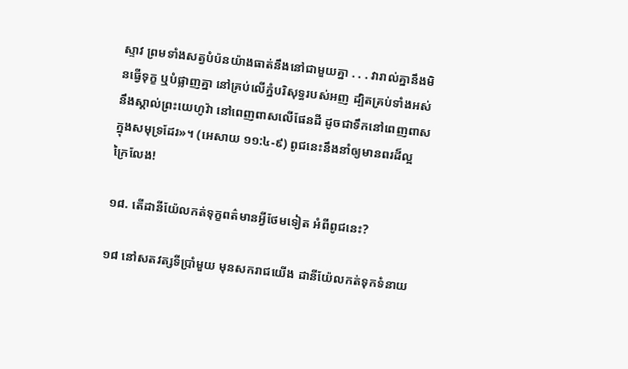ស្ទាវ ព្រមទាំងសត្វបំប៉នយ៉ាងធាត់នឹងនៅជាមួយគ្នា . . . វារាល់គ្នានឹងមិនធ្វើទុក្ខ ឬបំផ្លាញគ្នា នៅគ្រប់លើភ្នំបរិសុទ្ធរបស់អញ ដ្បិតគ្រប់ទាំងអស់នឹងស្គាល់ព្រះយេហូវ៉ា នៅពេញពាសលើផែនដី ដូចជាទឹកនៅពេញពាសក្នុងសមុទ្រដែរ»។ (អេសាយ ១១:៤-៩) ពូជនេះនឹងនាំឲ្យមានពរដ៏ល្អក្រៃលែង!

១៨. តើដានីយ៉ែលកត់ទុក្ខពត៌មានអ្វីថែមទៀត អំពីពូជនេះ?

១៨ នៅសតវត្សទីប្រាំមួយ មុនសករាជយើង ដានីយ៉ែលកត់ទុកទំនាយ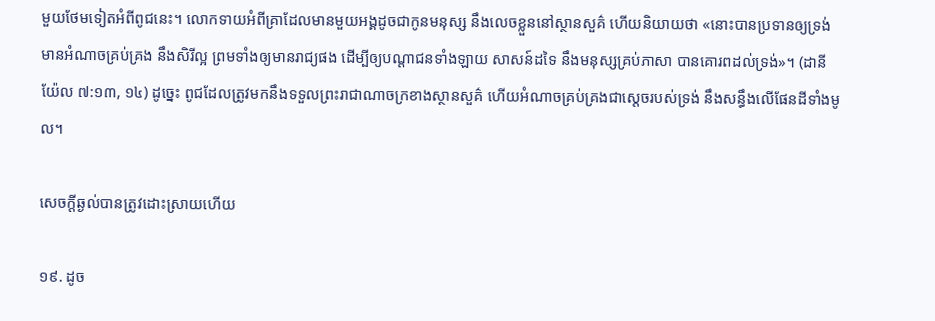មួយថែមទៀតអំពីពូជនេះ។ លោកទាយអំពីគ្រាដែលមានមួយអង្គដូចជាកូនមនុស្ស នឹងលេចខ្លួននៅស្ថានសួគ៌ ហើយនិយាយថា «នោះបានប្រទានឲ្យទ្រង់មានអំណាចគ្រប់គ្រង នឹងសិរីល្អ ព្រមទាំងឲ្យមានរាជ្យផង ដើម្បីឲ្យបណ្ដាជនទាំងឡាយ សាសន៍ដទៃ នឹងមនុស្សគ្រប់ភាសា បានគោរពដល់ទ្រង់»។ (ដានីយ៉ែល ៧:១៣, ១៤) ដូច្នេះ ពូជដែលត្រូវមកនឹងទទួលព្រះរាជាណាចក្រខាងស្ថានសួគ៌ ហើយអំណាចគ្រប់គ្រងជាស្តេចរបស់ទ្រង់ នឹងសន្ធឹងលើផែនដីទាំងមូល។

សេចក្ដីឆ្ងល់បានត្រូវដោះស្រាយហើយ

១៩. ដូច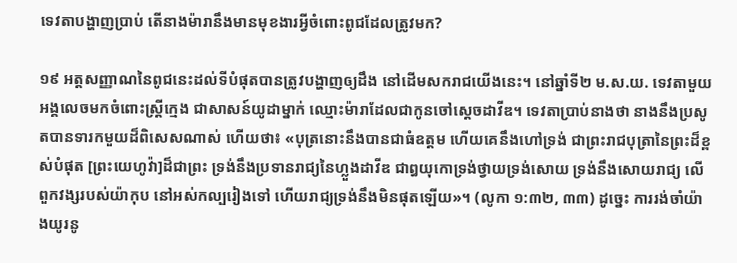ទេវតាបង្ហាញប្រាប់ តើនាងម៉ារានឹងមានមុខងារអ្វីចំពោះពូជដែលត្រូវមក?

១៩ អត្តសញ្ញាណនៃពូជនេះដល់ទីបំផុតបានត្រូវបង្ហាញឲ្យដឹង នៅដើមសករាជយើងនេះ។ នៅឆ្នាំទី២ ម.ស.យ. ទេវតាមួយអង្គលេចមកចំពោះស្ត្រីក្មេង ជាសាសន៍យូដាម្នាក់ ឈ្មោះម៉ារាដែលជាកូនចៅស្តេចដាវីឌ។ ទេវតាប្រាប់នាងថា នាងនឹងប្រសូតបានទារកមួយដ៏ពិសេសណាស់ ហើយថា៖ «បុត្រនោះនឹងបានជាធំឧត្តម ហើយគេនឹងហៅទ្រង់ ជាព្រះរាជបុត្រានៃព្រះដ៏ខ្ពស់បំផុត [ព្រះយេហូវ៉ា]ដ៏ជាព្រះ ទ្រង់នឹងប្រទានរាជ្យនៃហ្លួងដាវីឌ ជាឰយុកោទ្រង់ថ្វាយទ្រង់សោយ ទ្រង់នឹងសោយរាជ្យ លើពួកវង្សរបស់យ៉ាកុប នៅអស់កល្បរៀងទៅ ហើយរាជ្យទ្រង់នឹងមិនផុតឡើយ»។ (លូកា ១:៣២, ៣៣) ដូច្នេះ ការរង់ចាំយ៉ាងយូរនូ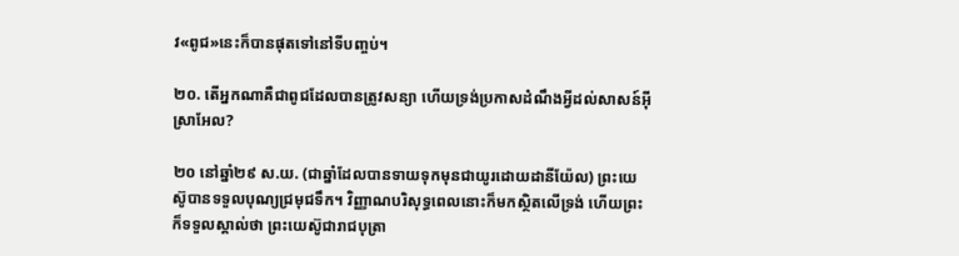វ«ពូជ»នេះក៏បានផុតទៅនៅទីបញ្ចប់។

២០. តើអ្នកណាគឺជាពូជដែលបានត្រូវសន្យា ហើយទ្រង់ប្រកាសដំណឹងអ្វីដល់សាសន៍អ៊ីស្រាអែល?

២០ នៅឆ្នាំ២៩ ស.យ. (ជាឆ្នាំដែលបានទាយទុកមុនជាយូរដោយដានីយ៉ែល) ព្រះយេស៊ូបានទទួលបុណ្យជ្រមុជទឹក។ វិញ្ញាណបរិសុទ្ធពេលនោះក៏មកស្ថិតលើទ្រង់ ហើយព្រះក៏ទទួលស្គាល់ថា ព្រះយេស៊ូជារាជបុត្រា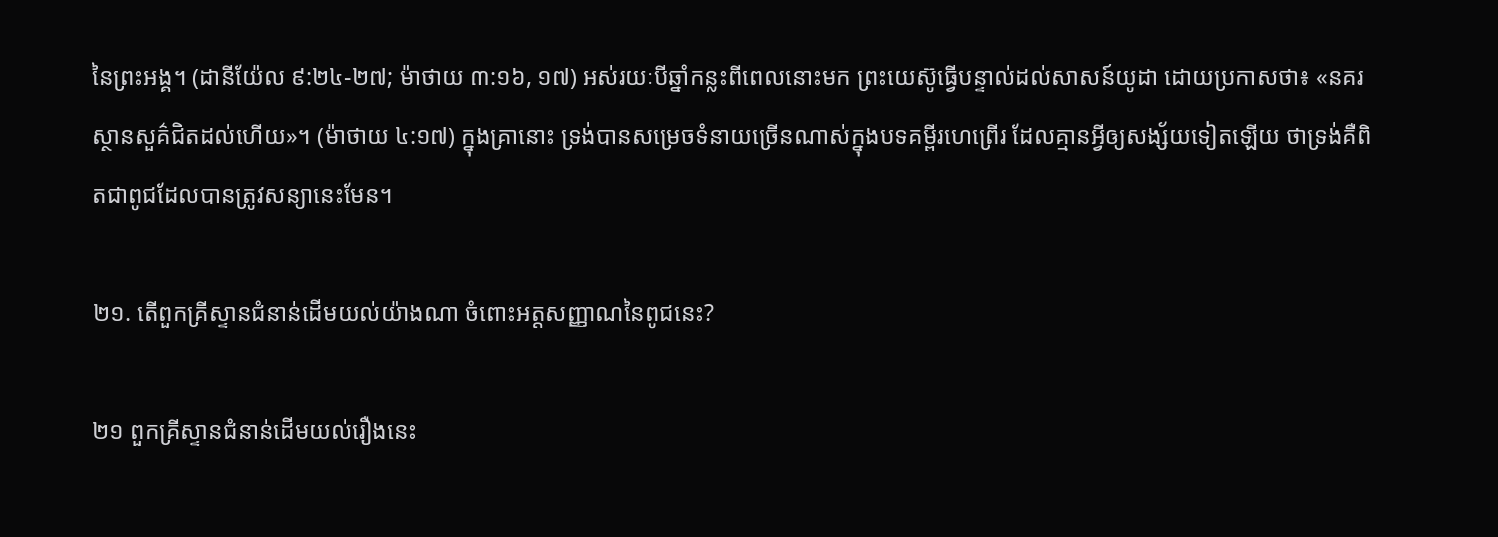នៃព្រះអង្គ។ (ដានីយ៉ែល ៩:២៤-២៧; ម៉ាថាយ ៣:១៦, ១៧) អស់រយៈបីឆ្នាំកន្លះពីពេលនោះមក ព្រះយេស៊ូធ្វើបន្ទាល់ដល់សាសន៍យូដា ដោយប្រកាសថា៖ «នគរស្ថានសួគ៌ជិតដល់ហើយ»។ (ម៉ាថាយ ៤:១៧) ក្នុងគ្រានោះ ទ្រង់បានសម្រេចទំនាយច្រើនណាស់ក្នុងបទគម្ពីរហេព្រើរ ដែលគ្មានអ្វីឲ្យសង្ស័យទៀតឡើយ ថាទ្រង់គឺពិតជាពូជដែលបានត្រូវសន្យានេះមែន។

២១. តើពួកគ្រីស្ទានជំនាន់ដើមយល់យ៉ាងណា ចំពោះអត្តសញ្ញាណនៃពូជនេះ?

២១ ពួកគ្រីស្ទានជំនាន់ដើមយល់រឿងនេះ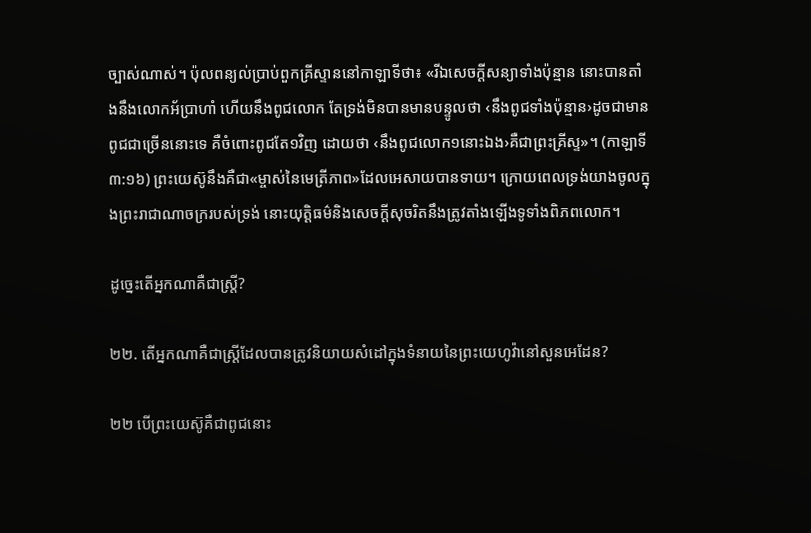ច្បាស់ណាស់។ ប៉ុលពន្យល់ប្រាប់ពួកគ្រីស្ទាននៅកាឡាទីថា៖ «រីឯសេចក្ដីសន្យាទាំងប៉ុន្មាន នោះបានតាំងនឹងលោកអ័ប្រាហាំ ហើយនឹងពូជលោក តែទ្រង់មិនបានមានបន្ទូលថា ‹នឹងពូជទាំងប៉ុន្មាន›ដូចជាមានពូជជាច្រើននោះទេ គឺចំពោះពូជតែ១វិញ ដោយថា ‹នឹងពូជលោក១នោះឯង›គឺជាព្រះគ្រីស្ទ»។ (កាឡាទី ៣:១៦) ព្រះយេស៊ូនឹងគឺជា«ម្ចាស់នៃមេត្រីភាព»ដែលអេសាយបានទាយ។ ក្រោយពេលទ្រង់យាងចូលក្នុងព្រះរាជាណាចក្ររបស់ទ្រង់ នោះយុត្ដិធម៌និងសេចក្ដីសុចរិតនឹងត្រូវតាំងឡើងទូទាំងពិភពលោក។

ដូច្នេះតើអ្នកណាគឺជាស្ត្រី?

២២. តើអ្នកណាគឺជាស្ត្រីដែលបានត្រូវនិយាយសំដៅក្នុងទំនាយនៃព្រះយេហូវ៉ានៅសួនអេដែន?

២២ បើព្រះយេស៊ូគឺជាពូជនោះ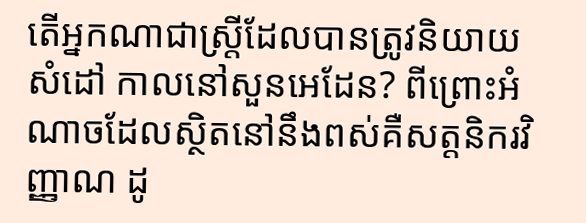តើអ្នកណាជាស្ត្រីដែលបានត្រូវនិយាយសំដៅ កាលនៅសួនអេដែន? ពីព្រោះអំណាចដែលស្ថិតនៅនឹងពស់គឺសត្តនិករវិញ្ញាណ ដូ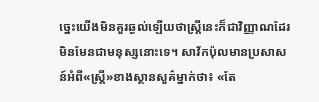ច្នេះយើងមិនគួរឆ្ងល់ឡើយថាស្ត្រីនេះក៏ជាវិញ្ញាណដែរ មិនមែនជាមនុស្សនោះទេ។ សាវ័កប៉ុលមានប្រសាសន៍អំពី«ស្ត្រី»ខាងស្ថានសួគ៌ម្នាក់ថា៖ «តែ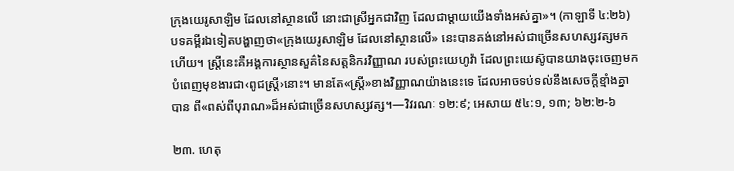ក្រុងយេរូសាឡិម ដែលនៅស្ថានលើ នោះជាស្រីអ្នកជាវិញ ដែលជាម្ដាយយើងទាំងអស់គ្នា»។ (កាឡាទី ៤:២៦) បទគម្ពីរឯទៀតបង្ហាញថា«ក្រុងយេរូសាឡិម ដែលនៅស្ថានលើ» នេះបានគង់នៅអស់ជាច្រើនសហស្សវត្សមកហើយ។ ស្ត្រីនេះគឺអង្គការស្ថានសួគ៌នៃសត្តនិករវិញ្ញាណ របស់ព្រះយេហូវ៉ា ដែលព្រះយេស៊ូបានយាងចុះចេញមកបំពេញមុខងារជា‹ពូជស្ត្រី›នោះ។ មានតែ«ស្ត្រី»ខាងវិញ្ញាណយ៉ាងនេះទេ ដែលអាចទប់ទល់នឹងសេចក្ដីខ្មាំងគ្នាបាន ពី«ពស់ពីបុរាណ»ដ៏អស់ជាច្រើនសហស្សវត្ស។—វិវរណៈ ១២:៩; អេសាយ ៥៤:១, ១៣; ៦២:២-៦

២៣. ហេតុ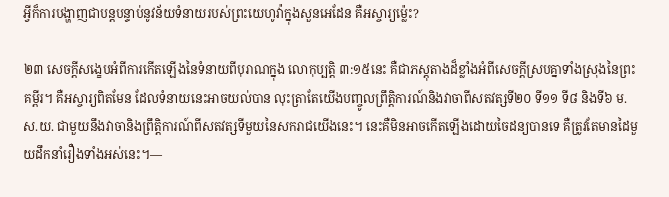អ្វីក៏ការបង្ហាញជាបន្តបន្ទាប់នូវន័យទំនាយរបស់ព្រះយេហូវ៉ាក្នុងសួនអេដែន គឺអស្ចារ្យម្ល៉េះ?

២៣ សេចក្ដីសង្ខេបអំពីការកើតឡើងនៃទំនាយពីបុរាណក្នុង លោកុប្បត្តិ ៣:១៥នេះ គឺជាភស្តុតាងដ៏ខ្លាំងអំពីសេចក្ដីស្របគ្នាទាំងស្រុងនៃព្រះគម្ពីរ។ គឺអស្ចារ្យពិតមែន ដែលទំនាយនេះអាចយល់បាន លុះត្រាតែយើងបញ្ចូលព្រឹត្ដិការណ៍និងវាចាពីសតវត្សទី២០ ទី១១ ទី៨ និងទី៦ ម.ស.យ. ជាមួយនឹងវាចានិងព្រឹត្ដិការណ៍ពីសតវត្សទីមួយនៃសករាជយើងនេះ។ នេះគឺមិនអាចកើតឡើងដោយចៃដន្យបានទេ គឺត្រូវតែមានដៃមួយដឹកនាំរឿងទាំងអស់នេះ។—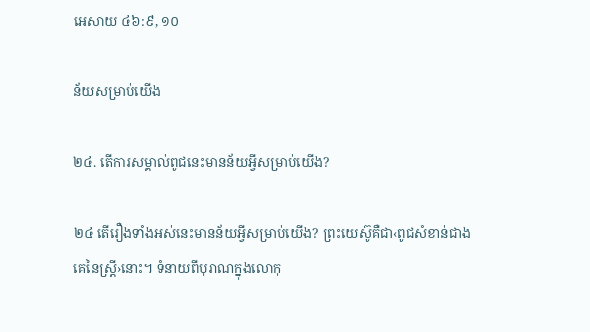អេសាយ ៤៦:៩, ១០

ន័យសម្រាប់យើង

២៤. តើការសម្គាល់ពូជនេះមានន័យអ្វីសម្រាប់យើង?

២៤ តើរឿងទាំងអស់នេះមានន័យអ្វីសម្រាប់យើង? ព្រះយេស៊ូគឺជា‹ពូជសំខាន់ជាងគេនៃស្ត្រី›នោះ។ ទំនាយពីបុរាណក្នុងលោកុ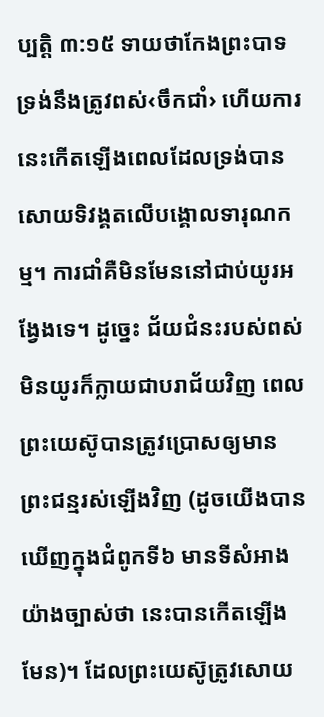ប្បត្តិ ៣:១៥ ទាយថាកែងព្រះបាទទ្រង់នឹងត្រូវពស់‹ចឹកជាំ› ហើយការនេះកើតឡើងពេលដែលទ្រង់បានសោយទិវង្គតលើបង្គោលទារុណកម្ម។ ការជាំគឺមិនមែននៅជាប់យូរអង្វែងទេ។ ដូច្នេះ ជ័យជំនះរបស់ពស់មិនយូរក៏ក្លាយជាបរាជ័យវិញ ពេលព្រះយេស៊ូបានត្រូវប្រោសឲ្យមានព្រះជន្មរស់ឡើងវិញ (ដូចយើងបានឃើញក្នុងជំពូកទី៦ មានទីសំអាងយ៉ាងច្បាស់ថា នេះបានកើតឡើងមែន)។ ដែលព្រះយេស៊ូត្រូវសោយ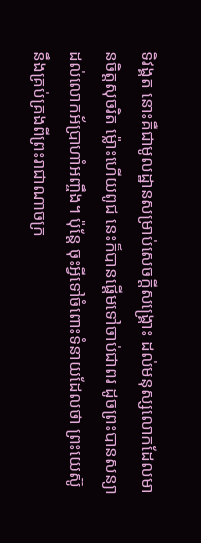ទិវង្គត នោះគឺជាមូលដ្ឋានសម្រាប់សេចក្ដីសង្គ្រោះ ដល់មនុស្សលោកដែលមានចិត្តសុចរិត ម្ល៉ោះហើយពូជ នេះក៏បានផ្ដើមទៅចាប់ជាពរ ដូចព្រះបានសន្យាដល់លោកអ័ប្រាហាំអញ្ចឹង។ ប៉ុន្តែ ចុះអ្វីទៅចំពោះទំនាយដែលថា ព្រះយេស៊ូនឹងគ្រប់គ្រងពីព្រះរាជាណាចក្រ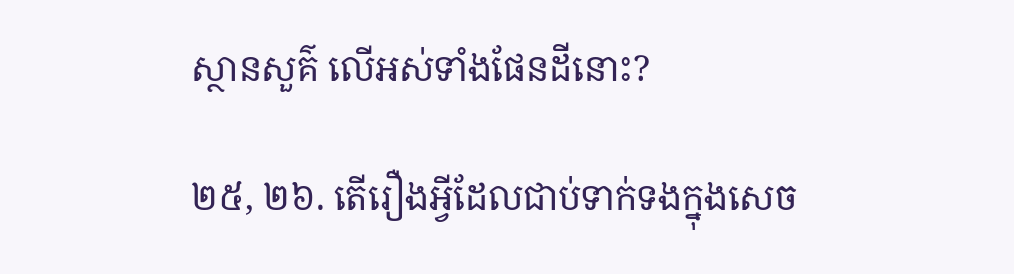ស្ថានសួគ៌ លើអស់ទាំងផែនដីនោះ?

២៥, ២៦. តើរឿងអ្វីដែលជាប់ទាក់ទងក្នុងសេច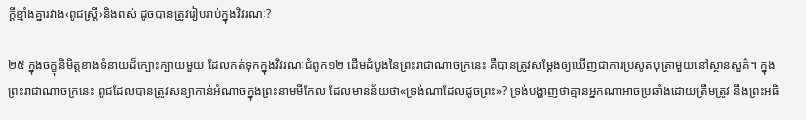ក្ដីខ្មាំងគ្នារវាង‹ពូជស្ត្រី›និងពស់ ដូចបានត្រូវរៀបរាប់ក្នុងវិវរណៈ?

២៥ ក្នុងចក្ខុនិមិត្តខាងទំនាយដ៏ក្បោះក្បាយមួយ ដែលកត់ទុកក្នុងវិវរណៈជំពូក១២ ដើមដំបូងនៃព្រះរាជាណាចក្រនេះ គឺបានត្រូវសម្ដែងឲ្យឃើញជាការប្រសូតបុត្រាមួយនៅស្ថានសួគ៌។ ក្នុងព្រះរាជាណាចក្រនេះ ពូជដែលបានត្រូវសន្យាកាន់អំណាចក្នុងព្រះនាមមីកែល ដែលមានន័យថា«ទ្រង់ណាដែលដូចព្រះ»? ទ្រង់បង្ហាញថាគ្មានអ្នកណាអាចប្រឆាំងដោយត្រឹមត្រូវ នឹងព្រះអធិ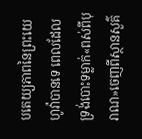បតេយ្យភាពនៃព្រះយេហូវ៉ាបានទេ ពេលដែលទ្រង់បោះទម្លាក់«ពស់ពីបុរាណ»ចេញពីស្ថានសួគ៌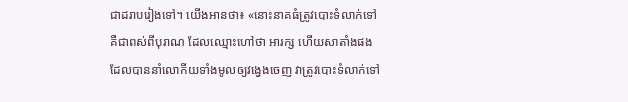ជាដរាបរៀងទៅ។ យើងអានថា៖ «នោះនាគធំត្រូវបោះទំលាក់ទៅ គឺជាពស់ពីបុរាណ ដែលឈ្មោះហៅថា អារក្ស ហើយសាតាំងផង ដែលបាននាំលោកីយទាំងមូលឲ្យវង្វេងចេញ វាត្រូវបោះទំលាក់ទៅ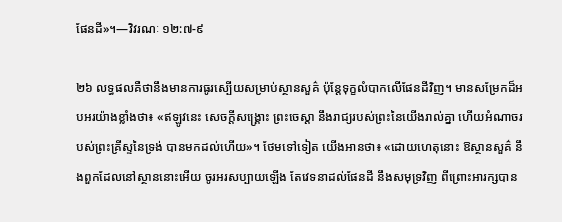ផែនដី»។—វិវរណៈ ១២:៧-៩

២៦ លទ្ធផលគឺថានឹងមានការធូរស្បើយសម្រាប់ស្ថានសួគ៌ ប៉ុន្តែទុក្ខលំបាកលើផែនដីវិញ។ មានសម្រែកដ៏អបអរយ៉ាងខ្លាំងថា៖ «ឥឡូវនេះ សេចក្ដីសង្គ្រោះ ព្រះចេស្ដា នឹងរាជ្យរបស់ព្រះនៃយើងរាល់គ្នា ហើយអំណាចរបស់ព្រះគ្រីស្ទនៃទ្រង់ បានមកដល់ហើយ»។ ថែមទៅទៀត យើងអានថា៖ «ដោយហេតុនោះ ឱស្ថានសួគ៌ នឹងពួកដែលនៅស្ថាននោះអើយ ចូរអរសប្បាយឡើង តែវេទនាដល់ផែនដី នឹងសមុទ្រវិញ ពីព្រោះអារក្សបាន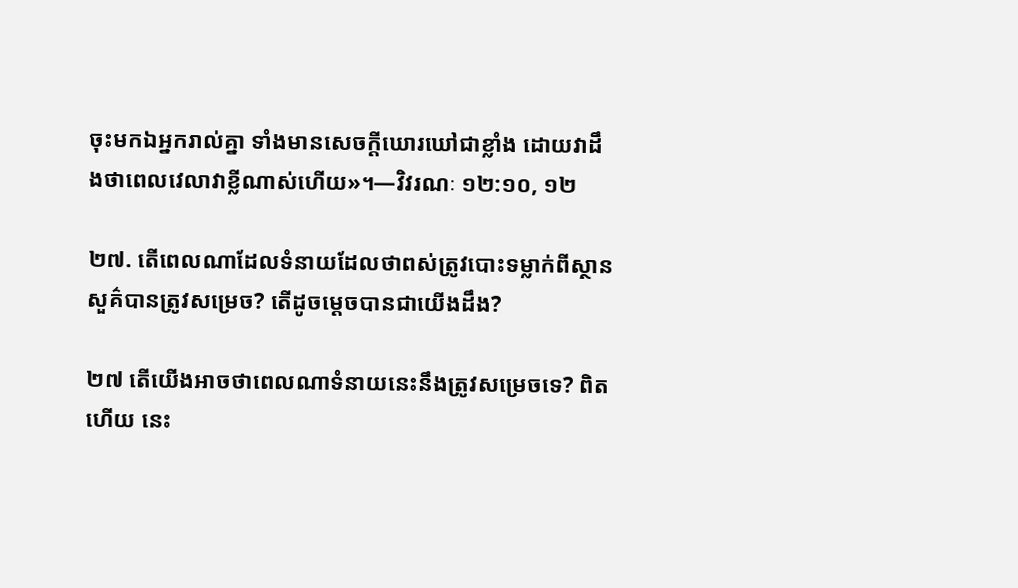ចុះមកឯអ្នករាល់គ្នា ទាំងមានសេចក្ដីឃោរឃៅជាខ្លាំង ដោយវាដឹងថាពេលវេលាវាខ្លីណាស់ហើយ»។—វិវរណៈ ១២:១០, ១២

២៧. តើពេលណាដែលទំនាយដែលថាពស់ត្រូវបោះទម្លាក់ពីស្ថានសួគ៌បានត្រូវសម្រេច? តើដូចម្ដេចបានជាយើងដឹង?

២៧ តើយើងអាចថាពេលណាទំនាយនេះនឹងត្រូវសម្រេចទេ? ពិតហើយ នេះ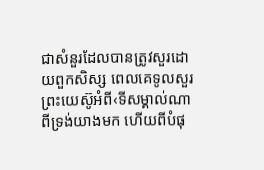ជាសំនួរដែលបានត្រូវសួរដោយពួកសិស្ស ពេលគេទូលសួរព្រះយេស៊ូអំពី‹ទីសម្គាល់ណាពីទ្រង់យាងមក ហើយពីបំផុ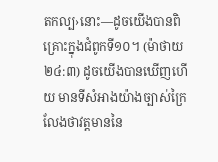តកល្ប›នោះ—ដូចយើងបានពិគ្រោះក្នុងជំពូកទី១០។ (ម៉ាថាយ ២៤:៣) ដូចយើងបានឃើញហើយ មានទីសំអាងយ៉ាងច្បាស់ក្រៃលែងថាវត្តមាននៃ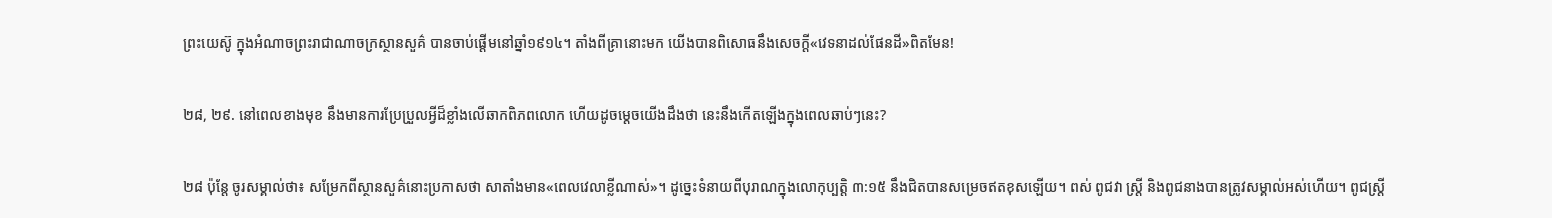ព្រះយេស៊ូ ក្នុងអំណាចព្រះរាជាណាចក្រស្ថានសួគ៌ បានចាប់ផ្ដើមនៅឆ្នាំ១៩១៤។ តាំងពីគ្រានោះមក យើងបានពិសោធនឹងសេចក្ដី«វេទនាដល់ផែនដី»ពិតមែន!

២៨, ២៩. នៅពេលខាងមុខ នឹងមានការប្រែប្រួលអ្វីដ៏ខ្លាំងលើឆាកពិភពលោក ហើយដូចម្ដេចយើងដឹងថា នេះនឹងកើតឡើងក្នុងពេលឆាប់ៗនេះ?

២៨ ប៉ុន្តែ ចូរសម្គាល់ថា៖ សម្រែកពីស្ថានសួគ៌នោះប្រកាសថា សាតាំងមាន«ពេលវេលាខ្លីណាស់»។ ដូច្នេះទំនាយពីបុរាណក្នុងលោកុប្បត្តិ ៣:១៥ នឹងជិតបានសម្រេចឥតខុសឡើយ។ ពស់ ពូជវា ស្ត្រី និងពូជនាងបានត្រូវសម្គាល់អស់ហើយ។ ពូជស្ត្រី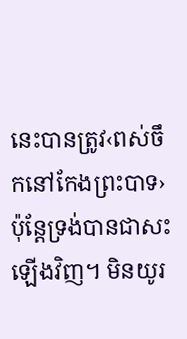នេះបានត្រូវ‹ពស់ចឹកនៅកែងព្រះបាទ› ប៉ុន្តែទ្រង់បានជាសះឡើងវិញ។ មិនយូរ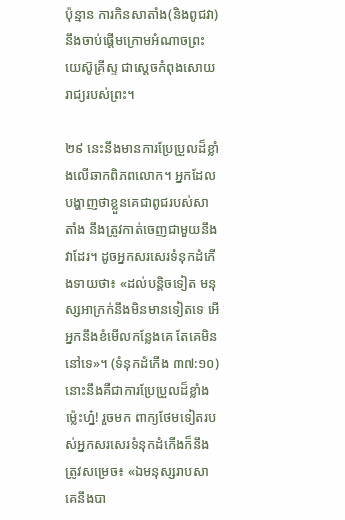ប៉ុន្មាន ការកិនសាតាំង(និងពូជវា)នឹងចាប់ផ្ដើមក្រោមអំណាចព្រះយេស៊ូគ្រីស្ទ ជាស្តេចកំពុងសោយរាជ្យរបស់ព្រះ។

២៩ នេះនឹងមានការប្រែប្រួលដ៏ខ្លាំងលើឆាកពិភពលោក។ អ្នកដែលបង្ហាញថាខ្លួនគេជាពូជរបស់សាតាំង នឹងត្រូវកាត់ចេញជាមួយនឹងវាដែរ។ ដូចអ្នកសរសេរទំនុកដំកើងទាយថា៖ «ដល់បន្ដិចទៀត មនុស្សអាក្រក់នឹងមិនមានទៀតទេ អើ អ្នកនឹងខំមើលកន្លែងគេ តែគេមិននៅទេ»។ (ទំនុកដំកើង ៣៧:១០) នោះនឹងគឺជាការប្រែប្រួលដ៏ខ្លាំងម្ល៉េះហ្ន៎! រួចមក ពាក្យថែមទៀតរបស់អ្នកសរសេរទំនុកដំកើងក៏នឹងត្រូវសម្រេច៖ «ឯមនុស្សរាបសា គេនឹងបា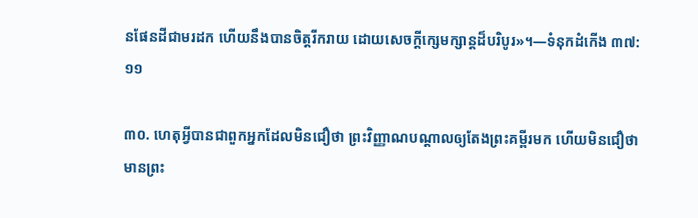នផែនដីជាមរដក ហើយនឹងបានចិត្តរីករាយ ដោយសេចក្ដីក្សេមក្សាន្តដ៏បរិបូរ»។—ទំនុកដំកើង ៣៧:១១

៣០. ហេតុអ្វីបានជាពួកអ្នកដែលមិនជឿថា ព្រះវិញ្ញាណបណ្ដាលឲ្យតែងព្រះគម្ពីរមក ហើយមិនជឿថាមានព្រះ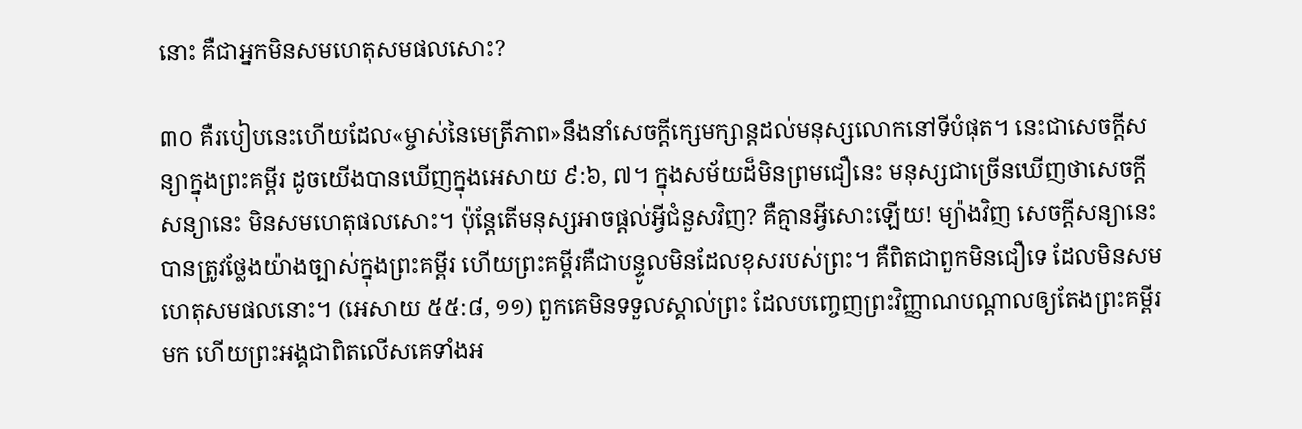នោះ គឺជាអ្នកមិនសមហេតុសមផលសោះ?

៣០ គឺរបៀបនេះហើយដែល«ម្ចាស់នៃមេត្រីភាព»នឹងនាំសេចក្ដីក្សេមក្សាន្តដល់មនុស្សលោកនៅទីបំផុត។ នេះជាសេចក្ដីសន្យាក្នុងព្រះគម្ពីរ ដូចយើងបានឃើញក្នុងអេសាយ ៩:៦, ៧។ ក្នុងសម័យដ៏មិនព្រមជឿនេះ មនុស្សជាច្រើនឃើញថាសេចក្ដីសន្យានេះ មិនសមហេតុផលសោះ។ ប៉ុន្តែតើមនុស្សអាចផ្ដល់អ្វីជំនួសវិញ? គឺគ្មានអ្វីសោះឡើយ! ម្យ៉ាងវិញ សេចក្ដីសន្យានេះបានត្រូវថ្លែងយ៉ាងច្បាស់ក្នុងព្រះគម្ពីរ ហើយព្រះគម្ពីរគឺជាបន្ទូលមិនដែលខុសរបស់ព្រះ។ គឺពិតជាពួកមិនជឿទេ ដែលមិនសមហេតុសមផលនោះ។ (អេសាយ ៥៥:៨, ១១) ពួកគេមិនទទួលស្គាល់ព្រះ ដែលបញ្ចេញព្រះវិញ្ញាណបណ្ដាលឲ្យតែងព្រះគម្ពីរមក ហើយព្រះអង្គជាពិតលើសគេទាំងអ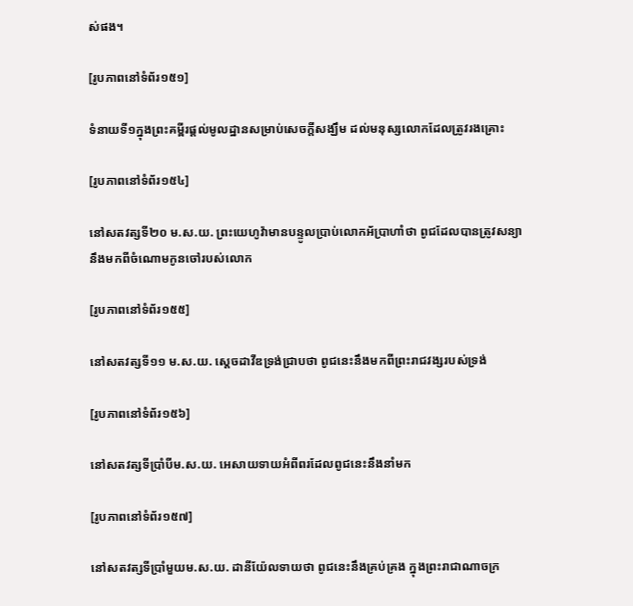ស់ផង។

[រូបភាពនៅទំព័រ១៥១]

ទំនាយទី១ក្នុងព្រះគម្ពីរផ្ដល់មូលដ្ឋានសម្រាប់សេចក្ដីសង្ឃឹម ដល់មនុស្សលោកដែលត្រូវរងគ្រោះ

[រូបភាពនៅទំព័រ១៥៤]

នៅសតវត្សទី២០ ម.ស.យ. ព្រះយេហូវ៉ាមានបន្ទូលប្រាប់លោកអ័ប្រាហាំថា ពូជដែលបានត្រូវសន្យានឹងមកពីចំណោមកូនចៅរបស់លោក

[រូបភាពនៅទំព័រ១៥៥]

នៅសតវត្សទី១១ ម.ស.យ. ស្តេចដាវីឌទ្រង់ជ្រាបថា ពូជនេះនឹងមកពីព្រះរាជវង្សរបស់ទ្រង់

[រូបភាពនៅទំព័រ១៥៦]

នៅសតវត្សទីប្រាំបីម.ស.យ. អេសាយទាយអំពីពរដែលពូជនេះនឹងនាំមក

[រូបភាពនៅទំព័រ១៥៧]

នៅសតវត្សទីប្រាំមួយម.ស.យ. ដានីយ៉ែលទាយថា ពូជនេះនឹងគ្រប់គ្រង ក្នុងព្រះរាជាណាចក្រ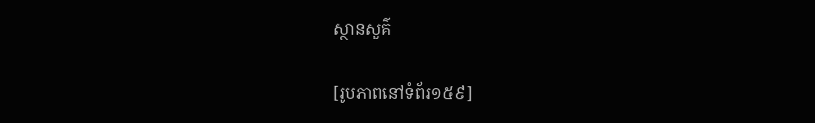ស្ថានសួគ៌

[រូបភាពនៅទំព័រ១៥៩]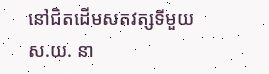នៅជិតដើមសតវត្សទីមួយស.យ. នា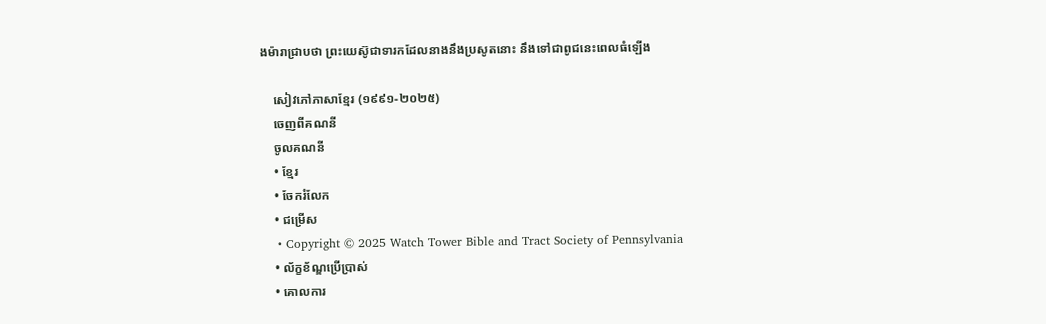ងម៉ារាជ្រាបថា ព្រះយេស៊ូជាទារកដែលនាងនឹងប្រសូតនោះ នឹងទៅជាពូជនេះពេលធំឡើង

    សៀវភៅភាសាខ្មែរ (១៩៩១-២០២៥)
    ចេញពីគណនី
    ចូលគណនី
    • ខ្មែរ
    • ចែករំលែក
    • ជម្រើស
    • Copyright © 2025 Watch Tower Bible and Tract Society of Pennsylvania
    • ល័ក្ខខ័ណ្ឌប្រើប្រាស់
    • គោលការ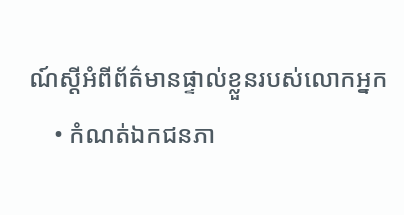ណ៍ស្ដីអំពីព័ត៌មានផ្ទាល់ខ្លួនរបស់លោកអ្នក
    • កំណត់ឯកជនភា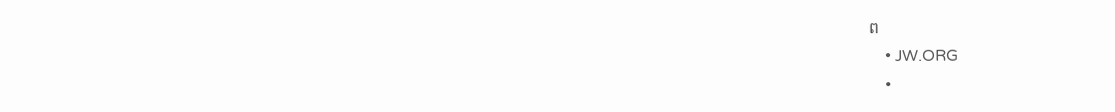ព
    • JW.ORG
    •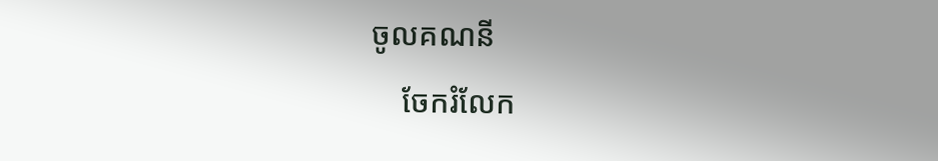ចូលគណនី
    ចែករំលែក